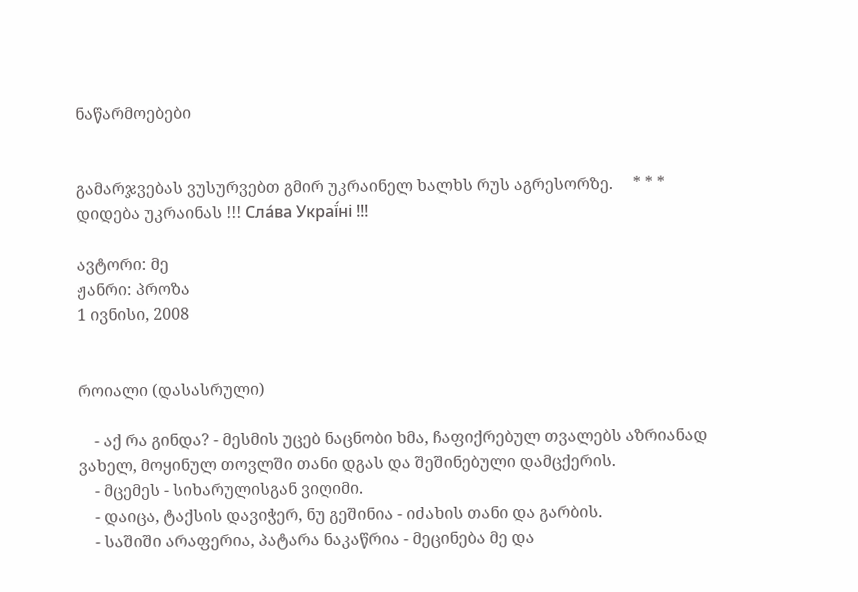ნაწარმოებები


გამარჯვებას ვუსურვებთ გმირ უკრაინელ ხალხს რუს აგრესორზე.     * * *     დიდება უკრაინას !!! Сла́ва Украї́ні !!!

ავტორი: მე
ჟანრი: პროზა
1 ივნისი, 2008


როიალი (დასასრული)

    - აქ რა გინდა? - მესმის უცებ ნაცნობი ხმა, ჩაფიქრებულ თვალებს აზრიანად ვახელ, მოყინულ თოვლში თანი დგას და შეშინებული დამცქერის.
    - მცემეს - სიხარულისგან ვიღიმი.
    - დაიცა, ტაქსის დავიჭერ, ნუ გეშინია - იძახის თანი და გარბის.
    - საშიში არაფერია, პატარა ნაკაწრია - მეცინება მე და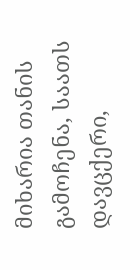მიხარია თანის გამოჩენა, საათს დავცქერი,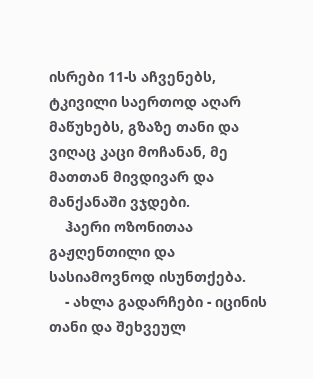ისრები 11-ს აჩვენებს, ტკივილი საერთოდ აღარ მაწუხებს, გზაზე თანი და ვიღაც კაცი მოჩანან, მე მათთან მივდივარ და მანქანაში ვჯდები.
    ჰაერი ოზონითაა გაჟღენთილი და სასიამოვნოდ ისუნთქება.
    - ახლა გადარჩები - იცინის თანი და შეხვეულ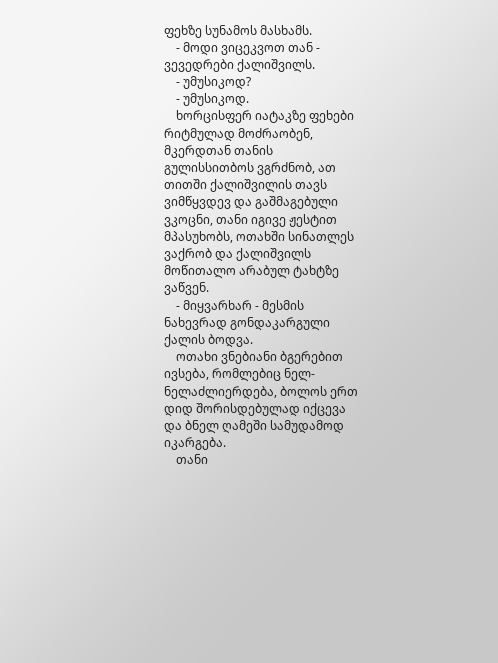ფეხზე სუნამოს მასხამს.
    - მოდი ვიცეკვოთ თან - ვევედრები ქალიშვილს.
    - უმუსიკოდ?
    - უმუსიკოდ.
    ხორცისფერ იატაკზე ფეხები რიტმულად მოძრაობენ, მკერდთან თანის გულისსითბოს ვგრძნობ, ათ თითში ქალიშვილის თავს ვიმწყვდევ და გაშმაგებული ვკოცნი, თანი იგივე ჟესტით მპასუხობს, ოთახში სინათლეს ვაქრობ და ქალიშვილს მოწითალო არაბულ ტახტზე ვაწვენ.
    - მიყვარხარ - მესმის ნახევრად გონდაკარგული ქალის ბოდვა.
    ოთახი ვნებიანი ბგერებით ივსება, რომლებიც ნელ-ნელაძლიერდება, ბოლოს ერთ დიდ შორისდებულად იქცევა და ბნელ ღამეში სამუდამოდ იკარგება.
    თანი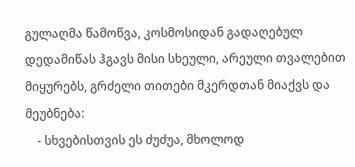გულაღმა წამოწვა, კოსმოსიდან გადაღებულ დედამიწას ჰგავს მისი სხეული, არეული თვალებით მიყურებს, გრძელი თითები მკერდთან მიაქვს და მეუბნება:
    - სხვებისთვის ეს ძუძუა, მხოლოდ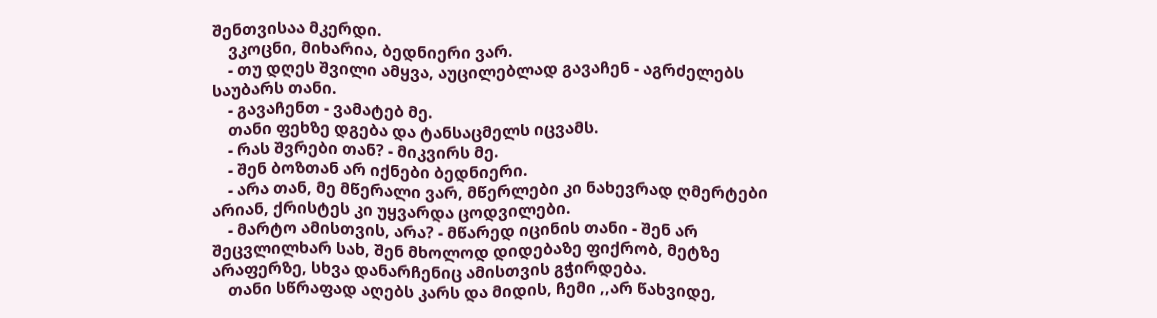შენთვისაა მკერდი.
    ვკოცნი, მიხარია, ბედნიერი ვარ.
    - თუ დღეს შვილი ამყვა, აუცილებლად გავაჩენ - აგრძელებს საუბარს თანი.
    - გავაჩენთ - ვამატებ მე.
    თანი ფეხზე დგება და ტანსაცმელს იცვამს.
    - რას შვრები თან? - მიკვირს მე.
    - შენ ბოზთან არ იქნები ბედნიერი.
    - არა თან, მე მწერალი ვარ, მწერლები კი ნახევრად ღმერტები არიან, ქრისტეს კი უყვარდა ცოდვილები.
    - მარტო ამისთვის, არა? - მწარედ იცინის თანი - შენ არ შეცვლილხარ სახ, შენ მხოლოდ დიდებაზე ფიქრობ, მეტზე არაფერზე, სხვა დანარჩენიც ამისთვის გჭირდება.
    თანი სწრაფად აღებს კარს და მიდის, ჩემი ,,არ წახვიდე,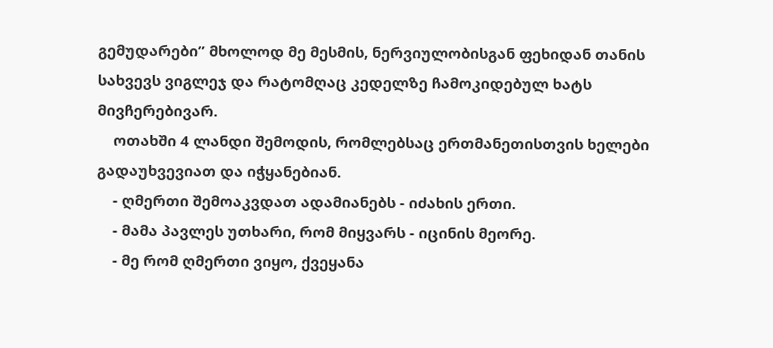გემუდარები” მხოლოდ მე მესმის, ნერვიულობისგან ფეხიდან თანის სახვევს ვიგლეჯ და რატომღაც კედელზე ჩამოკიდებულ ხატს მივჩერებივარ.
    ოთახში 4 ლანდი შემოდის, რომლებსაც ერთმანეთისთვის ხელები გადაუხვევიათ და იჭყანებიან.
    - ღმერთი შემოაკვდათ ადამიანებს - იძახის ერთი.
    - მამა პავლეს უთხარი, რომ მიყვარს - იცინის მეორე.
    - მე რომ ღმერთი ვიყო, ქვეყანა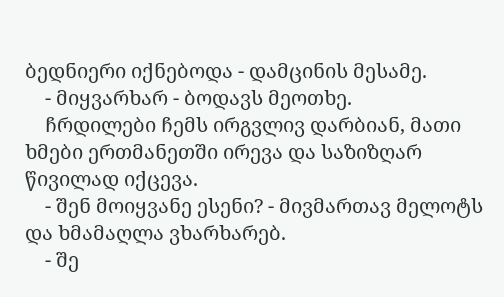ბედნიერი იქნებოდა - დამცინის მესამე.
    - მიყვარხარ - ბოდავს მეოთხე.
    ჩრდილები ჩემს ირგვლივ დარბიან, მათი ხმები ერთმანეთში ირევა და საზიზღარ წივილად იქცევა.
    - შენ მოიყვანე ესენი? - მივმართავ მელოტს და ხმამაღლა ვხარხარებ.
    - შე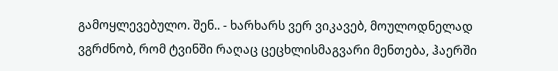გამოყლევებულო. შენ.. - ხარხარს ვერ ვიკავებ, მოულოდნელად ვგრძნობ, რომ ტვინში რაღაც ცეცხლისმაგვარი მენთება, ჰაერში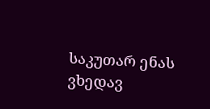საკუთარ ენას ვხედავ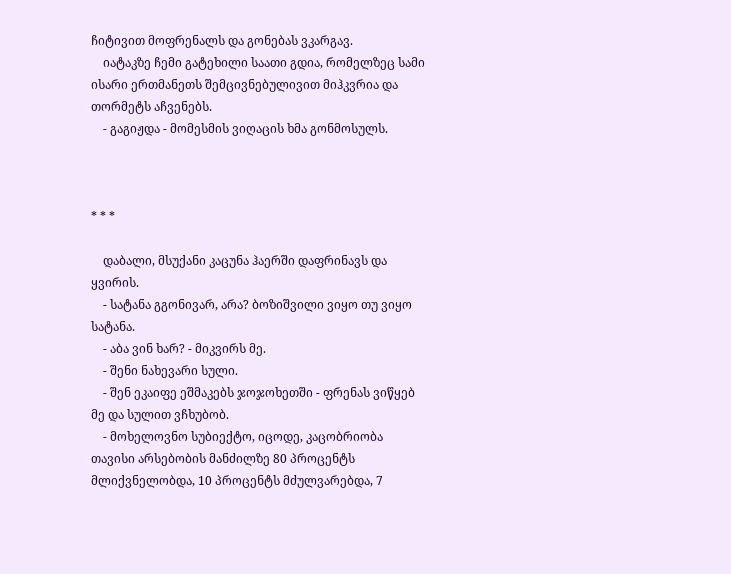ჩიტივით მოფრენალს და გონებას ვკარგავ.
    იატაკზე ჩემი გატეხილი საათი გდია, რომელზეც სამი ისარი ერთმანეთს შემცივნებულივით მიჰკვრია და თორმეტს აჩვენებს.
    - გაგიჟდა - მომესმის ვიღაცის ხმა გონმოსულს.



* * *

    დაბალი, მსუქანი კაცუნა ჰაერში დაფრინავს და ყვირის.
    - სატანა გგონივარ, არა? ბოზიშვილი ვიყო თუ ვიყო სატანა.
    - აბა ვინ ხარ? - მიკვირს მე.
    - შენი ნახევარი სული.
    - შენ ეკაიფე ეშმაკებს ჯოჯოხეთში - ფრენას ვიწყებ მე და სულით ვჩხუბობ.
    - მოხელოვნო სუბიექტო, იცოდე, კაცობრიობა თავისი არსებობის მანძილზე 80 პროცენტს მლიქვნელობდა, 10 პროცენტს მძულვარებდა, 7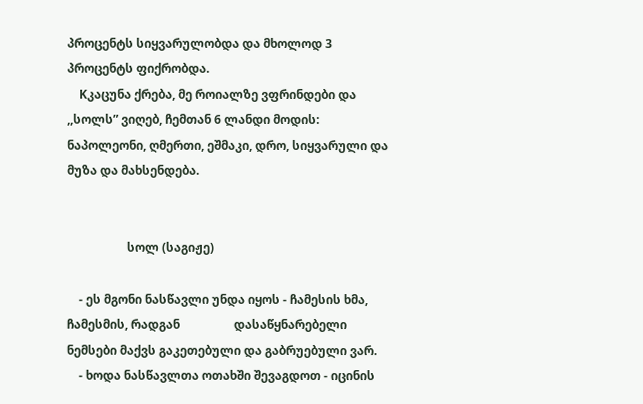პროცენტს სიყვარულობდა და მხოლოდ 3 პროცენტს ფიქრობდა.
    Kკაცუნა ქრება, მე როიალზე ვფრინდები და ,,სოლს” ვიღებ, ჩემთან 6 ლანდი მოდის: ნაპოლეონი, ღმერთი, ეშმაკი, დრო, სიყვარული და მუზა და მახსენდება.


                    სოლ (საგიჟე)

    - ეს მგონი ნასწავლი უნდა იყოს - ჩამესის ხმა, ჩამესმის, რადგან                  დასაწყნარებელი ნემსები მაქვს გაკეთებული და გაბრუებული ვარ.
    - ხოდა ნასწავლთა ოთახში შევაგდოთ - იცინის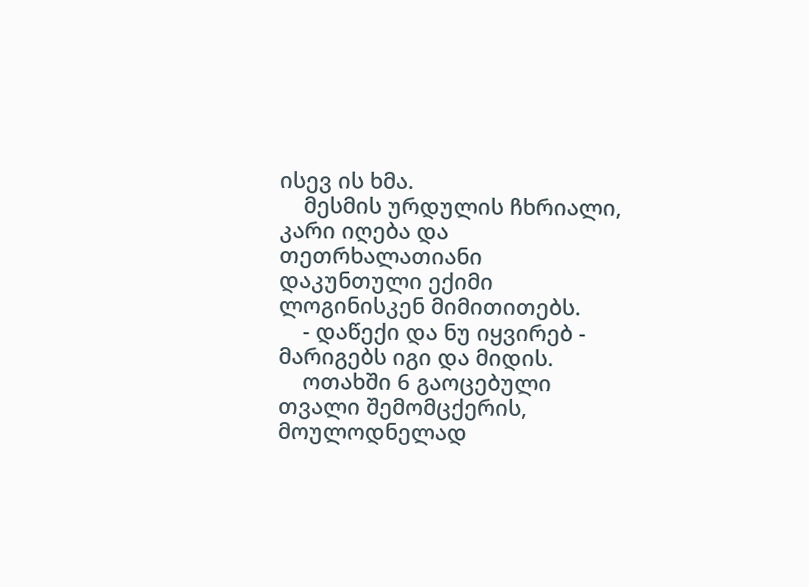ისევ ის ხმა.
    მესმის ურდულის ჩხრიალი, კარი იღება და თეთრხალათიანი დაკუნთული ექიმი ლოგინისკენ მიმითითებს.
    - დაწექი და ნუ იყვირებ - მარიგებს იგი და მიდის.
    ოთახში 6 გაოცებული თვალი შემომცქერის, მოულოდნელად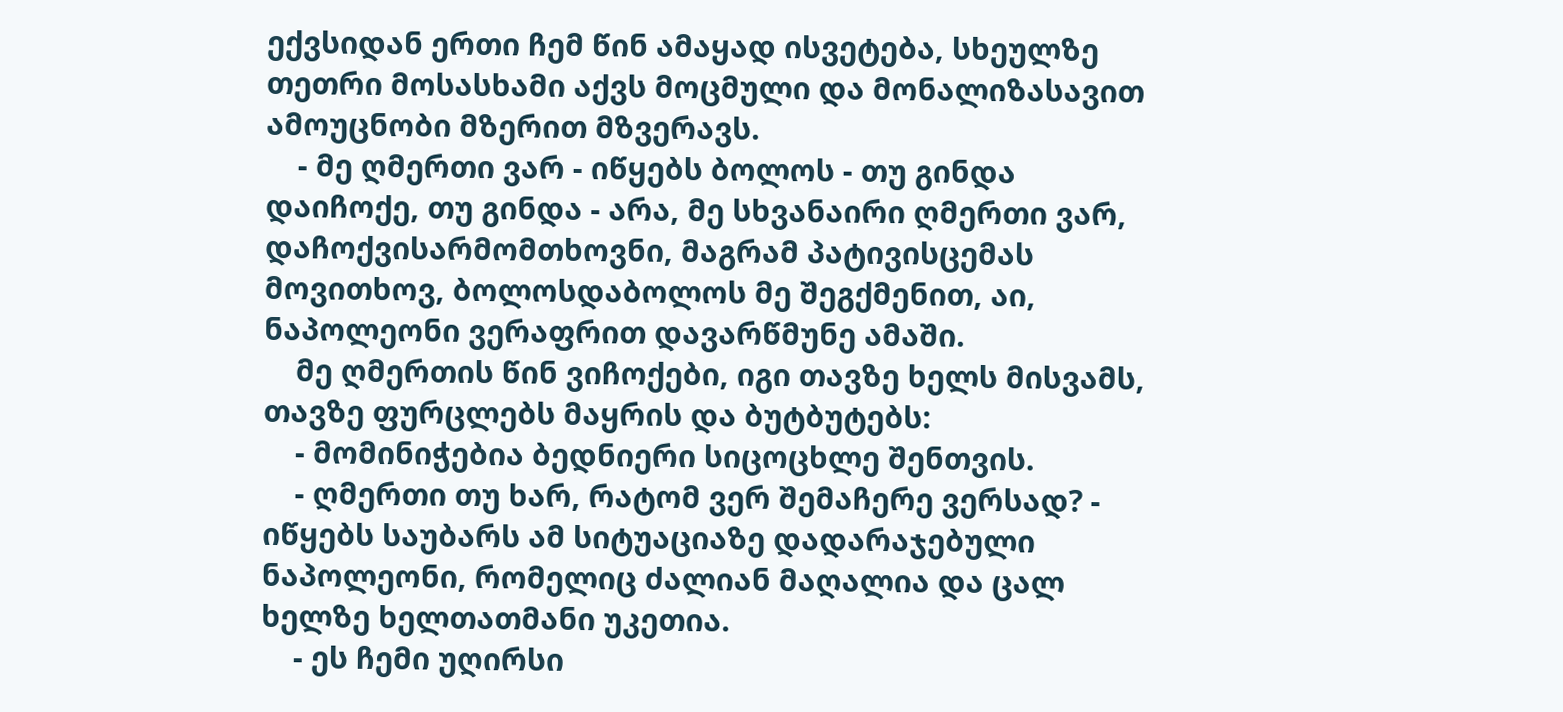ექვსიდან ერთი ჩემ წინ ამაყად ისვეტება, სხეულზე თეთრი მოსასხამი აქვს მოცმული და მონალიზასავით ამოუცნობი მზერით მზვერავს.
    - მე ღმერთი ვარ - იწყებს ბოლოს - თუ გინდა დაიჩოქე, თუ გინდა - არა, მე სხვანაირი ღმერთი ვარ, დაჩოქვისარმომთხოვნი, მაგრამ პატივისცემას მოვითხოვ, ბოლოსდაბოლოს მე შეგქმენით, აი, ნაპოლეონი ვერაფრით დავარწმუნე ამაში.
    მე ღმერთის წინ ვიჩოქები, იგი თავზე ხელს მისვამს, თავზე ფურცლებს მაყრის და ბუტბუტებს:
    - მომინიჭებია ბედნიერი სიცოცხლე შენთვის.
    - ღმერთი თუ ხარ, რატომ ვერ შემაჩერე ვერსად? - იწყებს საუბარს ამ სიტუაციაზე დადარაჯებული ნაპოლეონი, რომელიც ძალიან მაღალია და ცალ ხელზე ხელთათმანი უკეთია.
    - ეს ჩემი უღირსი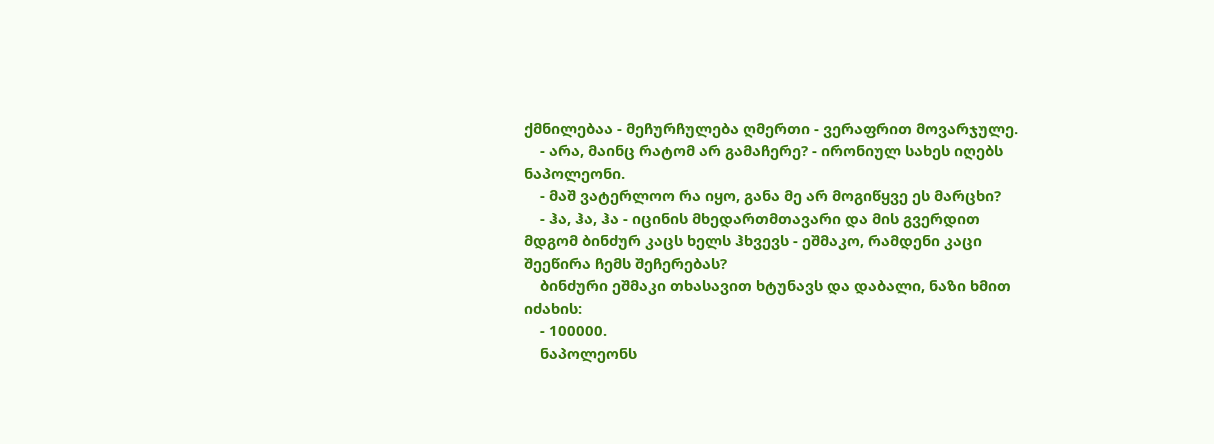ქმნილებაა - მეჩურჩულება ღმერთი - ვერაფრით მოვარჯულე.
    - არა, მაინც რატომ არ გამაჩერე? - ირონიულ სახეს იღებს ნაპოლეონი.
    - მაშ ვატერლოო რა იყო, განა მე არ მოგიწყვე ეს მარცხი?
    - ჰა, ჰა, ჰა - იცინის მხედართმთავარი და მის გვერდით მდგომ ბინძურ კაცს ხელს ჰხვევს - ეშმაკო, რამდენი კაცი შეეწირა ჩემს შეჩერებას?
    ბინძური ეშმაკი თხასავით ხტუნავს და დაბალი, ნაზი ხმით იძახის:
    - 100000.
    ნაპოლეონს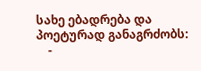სახე ებადრება და პოეტურად განაგრძობს:
    -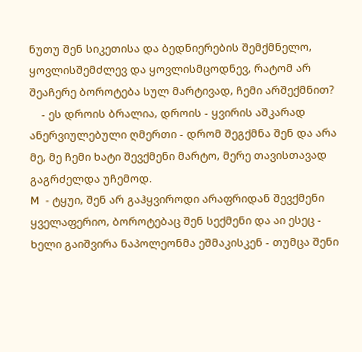ნუთუ შენ სიკეთისა და ბედნიერების შემქმნელო, ყოვლისშემძლევ და ყოვლისმცოდნევ, რატომ არ შეაჩერე ბოროტება სულ მარტივად, ჩემი არშექმნით?
    - ეს დროის ბრალია, დროის - ყვირის აშკარად ანერვიულებული ღმერთი - დრომ შეგქმნა შენ და არა მე, მე ჩემი ხატი შევქმენი მარტო, მერე თავისთავად გაგრძელდა უჩემოდ.
M  - ტყუი, შენ არ გაჰყვიროდი არაფრიდან შევქმენი ყველაფერიო, ბოროტებაც შენ სექმენი და აი ესეც - ხელი გაიშვირა ნაპოლეონმა ეშმაკისკენ - თუმცა შენი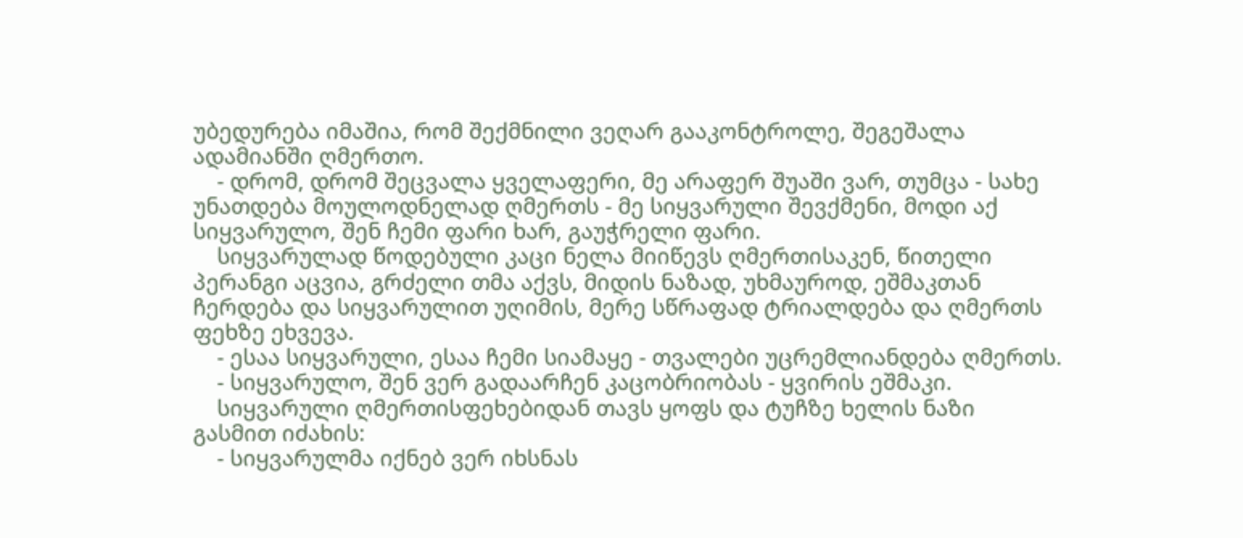უბედურება იმაშია, რომ შექმნილი ვეღარ გააკონტროლე, შეგეშალა ადამიანში ღმერთო.
    - დრომ, დრომ შეცვალა ყველაფერი, მე არაფერ შუაში ვარ, თუმცა - სახე უნათდება მოულოდნელად ღმერთს - მე სიყვარული შევქმენი, მოდი აქ სიყვარულო, შენ ჩემი ფარი ხარ, გაუჭრელი ფარი.
    სიყვარულად წოდებული კაცი ნელა მიიწევს ღმერთისაკენ, წითელი პერანგი აცვია, გრძელი თმა აქვს, მიდის ნაზად, უხმაუროდ, ეშმაკთან ჩერდება და სიყვარულით უღიმის, მერე სწრაფად ტრიალდება და ღმერთს ფეხზე ეხვევა.
    - ესაა სიყვარული, ესაა ჩემი სიამაყე - თვალები უცრემლიანდება ღმერთს.
    - სიყვარულო, შენ ვერ გადაარჩენ კაცობრიობას - ყვირის ეშმაკი.
    სიყვარული ღმერთისფეხებიდან თავს ყოფს და ტუჩზე ხელის ნაზი გასმით იძახის:
    - სიყვარულმა იქნებ ვერ იხსნას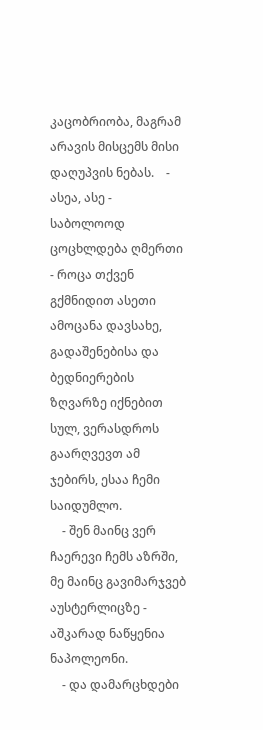კაცობრიობა, მაგრამ არავის მისცემს მისი დაღუპვის ნებას.    - ასეა, ასე - საბოლოოდ ცოცხლდება ღმერთი - როცა თქვენ გქმნიდით ასეთი ამოცანა დავსახე, გადაშენებისა და ბედნიერების ზღვარზე იქნებით სულ, ვერასდროს გაარღვევთ ამ ჯებირს, ესაა ჩემი საიდუმლო.
    - შენ მაინც ვერ ჩაერევი ჩემს აზრში, მე მაინც გავიმარჯვებ აუსტერლიცზე - აშკარად ნაწყენია ნაპოლეონი.
    - და დამარცხდები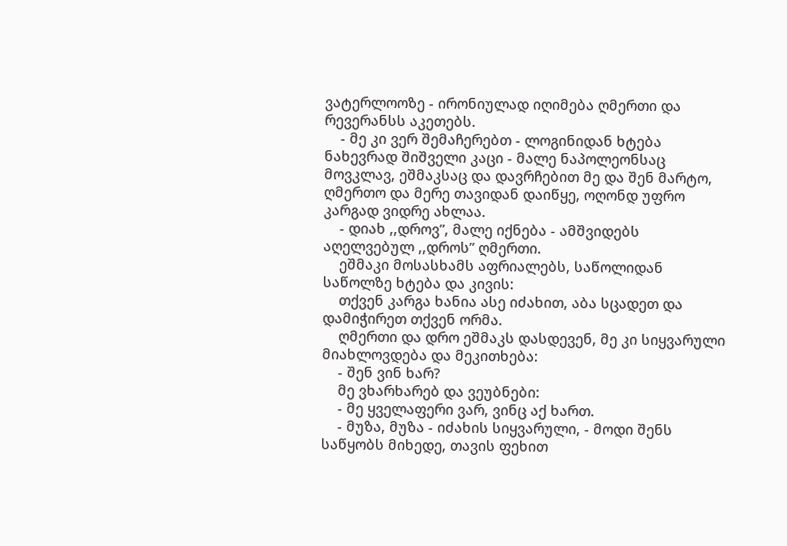ვატერლოოზე - ირონიულად იღიმება ღმერთი და რევერანსს აკეთებს.
    - მე კი ვერ შემაჩერებთ - ლოგინიდან ხტება ნახევრად შიშველი კაცი - მალე ნაპოლეონსაც მოვკლავ, ეშმაკსაც და დავრჩებით მე და შენ მარტო, ღმერთო და მერე თავიდან დაიწყე, ოღონდ უფრო კარგად ვიდრე ახლაა.
    - დიახ ,,დროვ”, მალე იქნება - ამშვიდებს აღელვებულ ,,დროს” ღმერთი.
    ეშმაკი მოსასხამს აფრიალებს, საწოლიდან საწოლზე ხტება და კივის:
    თქვენ კარგა ხანია ასე იძახით, აბა სცადეთ და დამიჭირეთ თქვენ ორმა.
    ღმერთი და დრო ეშმაკს დასდევენ, მე კი სიყვარული მიახლოვდება და მეკითხება:
    - შენ ვინ ხარ?
    მე ვხარხარებ და ვეუბნები:
    - მე ყველაფერი ვარ, ვინც აქ ხართ.
    - მუზა, მუზა - იძახის სიყვარული, - მოდი შენს საწყობს მიხედე, თავის ფეხით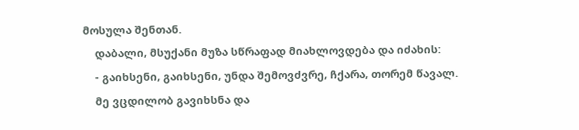მოსულა შენთან.
    დაბალი, მსუქანი მუზა სწრაფად მიახლოვდება და იძახის:
    - გაიხსენი, გაიხსენი, უნდა შემოვძვრე, ჩქარა, თორემ წავალ.
    მე ვცდილობ გავიხსნა და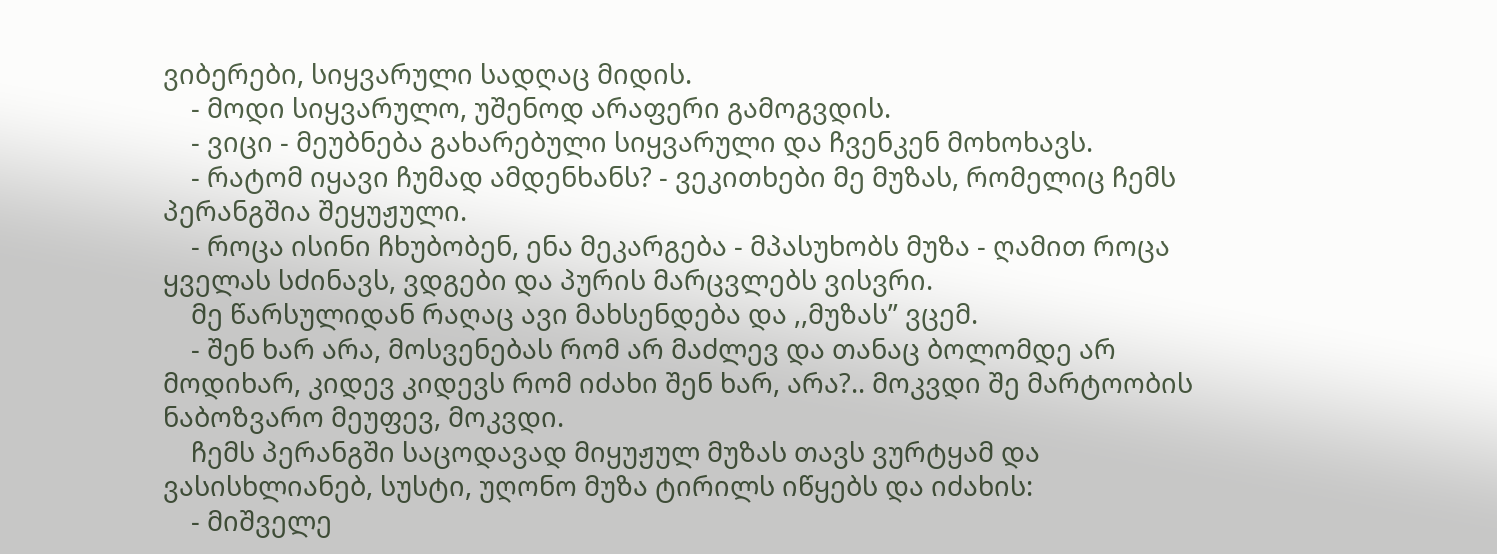ვიბერები, სიყვარული სადღაც მიდის.
    - მოდი სიყვარულო, უშენოდ არაფერი გამოგვდის.
    - ვიცი - მეუბნება გახარებული სიყვარული და ჩვენკენ მოხოხავს.
    - რატომ იყავი ჩუმად ამდენხანს? - ვეკითხები მე მუზას, რომელიც ჩემს პერანგშია შეყუჟული.
    - როცა ისინი ჩხუბობენ, ენა მეკარგება - მპასუხობს მუზა - ღამით როცა ყველას სძინავს, ვდგები და პურის მარცვლებს ვისვრი.
    მე წარსულიდან რაღაც ავი მახსენდება და ,,მუზას” ვცემ.
    - შენ ხარ არა, მოსვენებას რომ არ მაძლევ და თანაც ბოლომდე არ მოდიხარ, კიდევ კიდევს რომ იძახი შენ ხარ, არა?.. მოკვდი შე მარტოობის ნაბოზვარო მეუფევ, მოკვდი.
    ჩემს პერანგში საცოდავად მიყუჟულ მუზას თავს ვურტყამ და ვასისხლიანებ, სუსტი, უღონო მუზა ტირილს იწყებს და იძახის:
    - მიშველე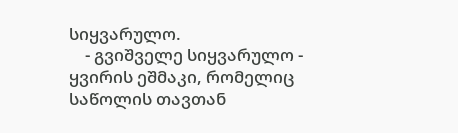სიყვარულო.
    - გვიშველე სიყვარულო - ყვირის ეშმაკი, რომელიც საწოლის თავთან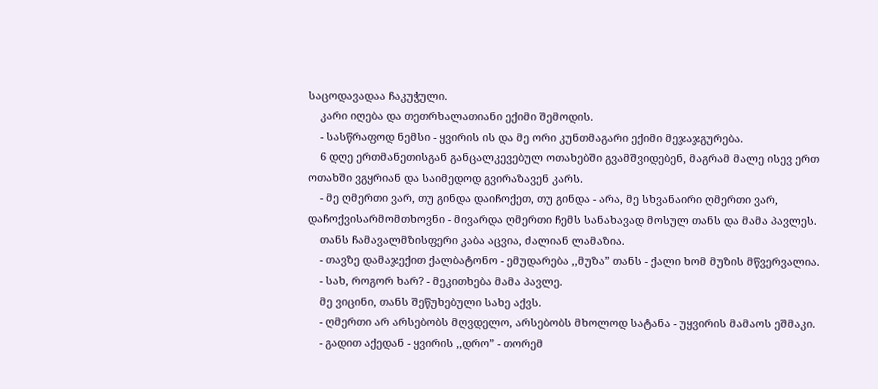საცოდავადაა ჩაკუჭული.
    კარი იღება და თეთრხალათიანი ექიმი შემოდის.
    - სასწრაფოდ ნემსი - ყვირის ის და მე ორი კუნთმაგარი ექიმი მეჯაჯგურება.
    6 დღე ერთმანეთისგან განცალკევებულ ოთახებში გვამშვიდებენ, მაგრამ მალე ისევ ერთ ოთახში ვგყრიან და საიმედოდ გვირაზავენ კარს.
    - მე ღმერთი ვარ, თუ გინდა დაიჩოქეთ, თუ გინდა - არა, მე სხვანაირი ღმერთი ვარ, დაჩოქვისარმომთხოვნი - მივარდა ღმერთი ჩემს სანახავად მოსულ თანს და მამა პავლეს.
    თანს ჩამავალმზისფერი კაბა აცვია, ძალიან ლამაზია.
    - თავზე დამაჯექით ქალბატონო - ემუდარება ,,მუზა” თანს - ქალი ხომ მუზის მწვერვალია.
    - სახ, როგორ ხარ? - მეკითხება მამა პავლე.
    მე ვიცინი, თანს შეწუხებული სახე აქვს.
    - ღმერთი არ არსებობს მღვდელო, არსებობს მხოლოდ სატანა - უყვირის მამაოს ეშმაკი.
    - გადით აქედან - ყვირის ,,დრო” - თორემ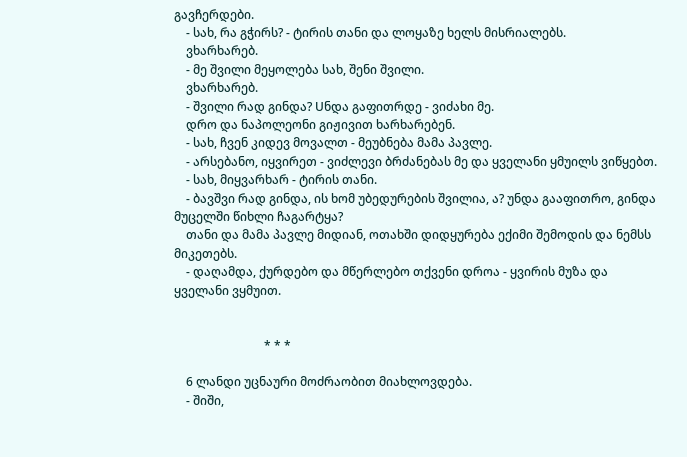გავჩერდები.
    - სახ, რა გჭირს? - ტირის თანი და ლოყაზე ხელს მისრიალებს.
    ვხარხარებ.
    - მე შვილი მეყოლება სახ, შენი შვილი.
    ვხარხარებ.
    - შვილი რად გინდა? Uნდა გაფითრდე - ვიძახი მე.
    დრო და ნაპოლეონი გიჟივით ხარხარებენ.
    - სახ, ჩვენ კიდევ მოვალთ - მეუბნება მამა პავლე.
    - არსებანო, იყვირეთ - ვიძლევი ბრძანებას მე და ყველანი ყმუილს ვიწყებთ.
    - სახ, მიყვარხარ - ტირის თანი.
    - ბავშვი რად გინდა, ის ხომ უბედურების შვილია, ა? უნდა გააფითრო, გინდა მუცელში წიხლი ჩაგარტყა?
    თანი და მამა პავლე მიდიან, ოთახში დიდყურება ექიმი შემოდის და ნემსს მიკეთებს.
    - დაღამდა, ქურდებო და მწერლებო თქვენი დროა - ყვირის მუზა და ყველანი ვყმუით.


                              * * *

    6 ლანდი უცნაური მოძრაობით მიახლოვდება.
    - შიში,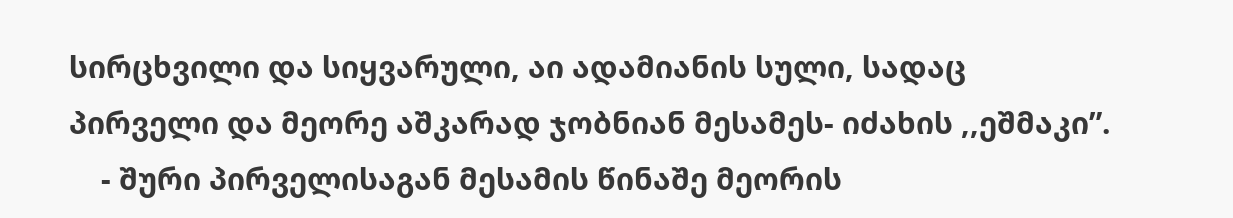სირცხვილი და სიყვარული, აი ადამიანის სული, სადაც პირველი და მეორე აშკარად ჯობნიან მესამეს- იძახის ,,ეშმაკი”.
    - შური პირველისაგან მესამის წინაშე მეორის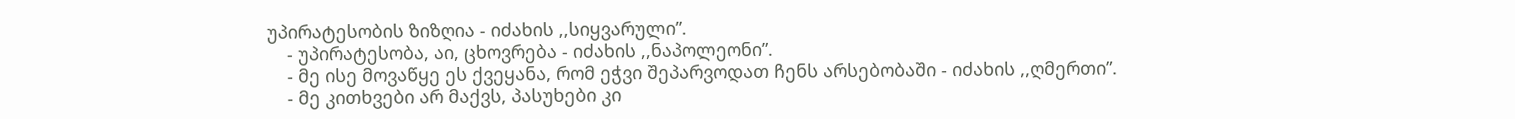უპირატესობის ზიზღია - იძახის ,,სიყვარული”.
    - უპირატესობა, აი, ცხოვრება - იძახის ,,ნაპოლეონი”.
    - მე ისე მოვაწყე ეს ქვეყანა, რომ ეჭვი შეპარვოდათ ჩენს არსებობაში - იძახის ,,ღმერთი”.
    - მე კითხვები არ მაქვს, პასუხები კი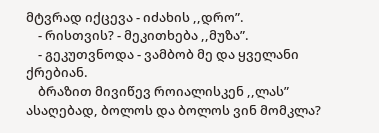მტვრად იქცევა - იძახის ,,დრო”.
    - რისთვის? - მეკითხება ,,მუზა”.
    - გეკუთვნოდა - ვამბობ მე და ყველანი ქრებიან.
    ბრაზით მივიწევ როიალისკენ ,,ლას” ასაღებად, ბოლოს და ბოლოს ვინ მომკლა?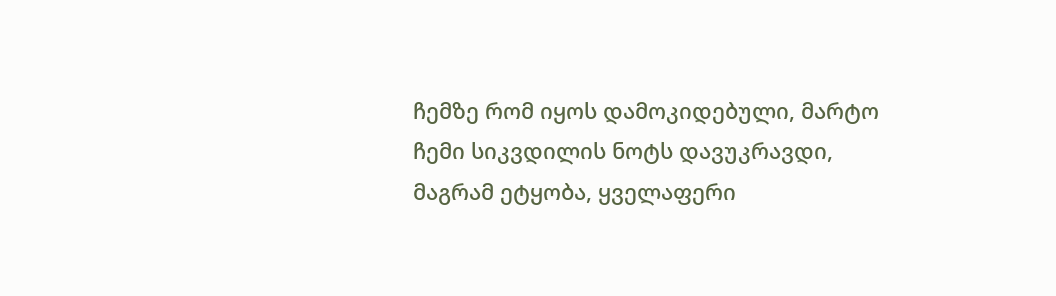ჩემზე რომ იყოს დამოკიდებული, მარტო ჩემი სიკვდილის ნოტს დავუკრავდი, მაგრამ ეტყობა, ყველაფერი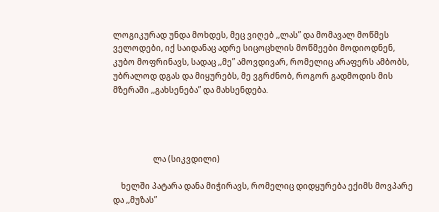ლოგიკურად უნდა მოხდეს, მეც ვიღებ ,,ლას” და მომავალ მოწმეს ველოდები, იქ საიდანაც ადრე სიცოცხლის მოწმეები მოდიოდნენ, კუბო მოფრინავს, სადაც ,,მე” ამოვდივარ, რომელიც არაფერს ამბობს, უბრალოდ დგას და მიყურებს, მე ვგრძნობ, როგორ გადმოდის მის მზერაში ,,გახსენება” და მახსენდება.




                    ლა (სიკვდილი)

    ხელში პატარა დანა მიჭირავს, რომელიც დიდყურება ექიმს მოვპარე და ,,მუზას”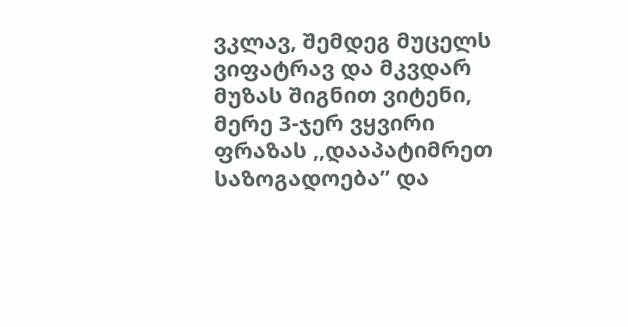ვკლავ, შემდეგ მუცელს ვიფატრავ და მკვდარ მუზას შიგნით ვიტენი, მერე 3-ჯერ ვყვირი ფრაზას ,,დააპატიმრეთ საზოგადოება” და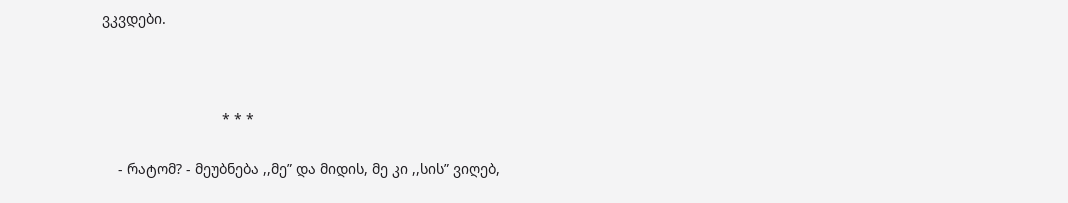ვკვდები.



                              * * *

    - რატომ? - მეუბნება ,,მე” და მიდის, მე კი ,,სის” ვიღებ,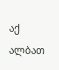აქ ალბათ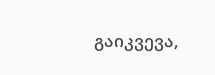გაიკვევა,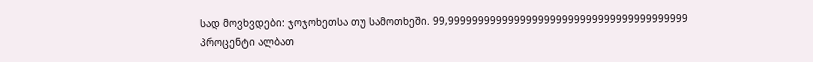სად მოვხვდები: ჯოჯოხეთსა თუ სამოთხეში. 99,9999999999999999999999999999999999999999 პროცენტი ალბათ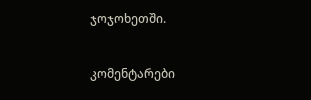ჯოჯოხეთში.


კომენტარები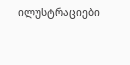ილუსტრაციები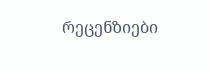რეცენზიები